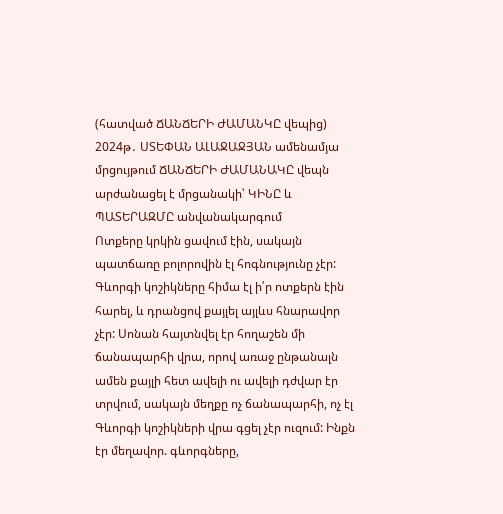(հատված ՃԱՆՃԵՐԻ ԺԱՄԱՆԿԸ վեպից)
2024թ․ ՍՏԵՓԱՆ ԱԼԱՋԱՋՅԱՆ ամենամյա մրցույթում ՃԱՆՃԵՐԻ ԺԱՄԱՆԱԿԸ վեպն արժանացել է մրցանակի՝ ԿԻՆԸ և ՊԱՏԵՐԱԶՄԸ անվանակարգում
Ոտքերը կրկին ցավում էին, սակայն պատճառը բոլորովին էլ հոգնությունը չէր: Գևորգի կոշիկները հիմա էլ ի՛ր ոտքերն էին հարել, և դրանցով քայլել այլևս հնարավոր չէր: Սոնան հայտնվել էր հողաշեն մի ճանապարհի վրա, որով առաջ ընթանալն ամեն քայլի հետ ավելի ու ավելի դժվար էր տրվում, սակայն մեղքը ոչ ճանապարհի, ոչ էլ Գևորգի կոշիկների վրա գցել չէր ուզում: Ինքն էր մեղավոր. գևորգները,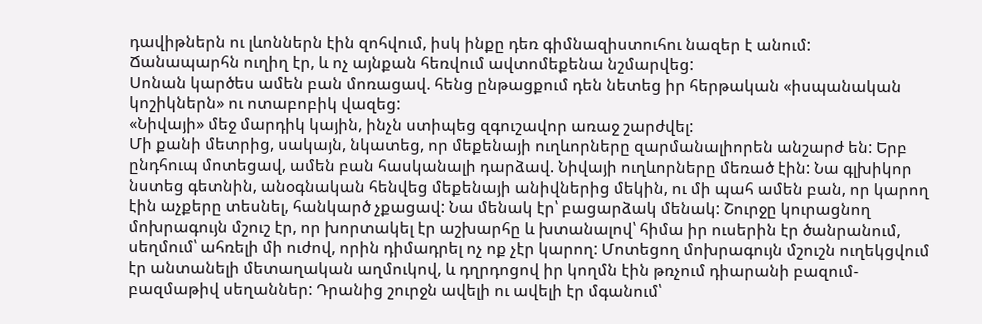դավիթներն ու լևոններն էին զոհվում, իսկ ինքը դեռ գիմնազիստուհու նազեր է անում:
Ճանապարհն ուղիղ էր, և ոչ այնքան հեռվում ավտոմեքենա նշմարվեց:
Սոնան կարծես ամեն բան մոռացավ. հենց ընթացքում դեն նետեց իր հերթական «իսպանական կոշիկներն» ու ոտաբոբիկ վազեց:
«Նիվայի» մեջ մարդիկ կային, ինչն ստիպեց զգուշավոր առաջ շարժվել:
Մի քանի մետրից, սակայն, նկատեց, որ մեքենայի ուղևորները զարմանալիորեն անշարժ են: Երբ ընդհուպ մոտեցավ, ամեն բան հասկանալի դարձավ. Նիվայի ուղևորները մեռած էին: Նա գլխիկոր նստեց գետնին, անօգնական հենվեց մեքենայի անիվներից մեկին, ու մի պահ ամեն բան, որ կարող էին աչքերը տեսնել, հանկարծ չքացավ: Նա մենակ էր՝ բացարձակ մենակ: Շուրջը կուրացնող մոխրագույն մշուշ էր, որ խորտակել էր աշխարհը և խտանալով՝ հիմա իր ուսերին էր ծանրանում, սեղմում՝ ահռելի մի ուժով, որին դիմադրել ոչ ոք չէր կարող: Մոտեցող մոխրագույն մշուշն ուղեկցվում էր անտանելի մետաղական աղմուկով, և դղրդոցով իր կողմն էին թռչում դիարանի բազում-բազմաթիվ սեղաններ: Դրանից շուրջն ավելի ու ավելի էր մգանում՝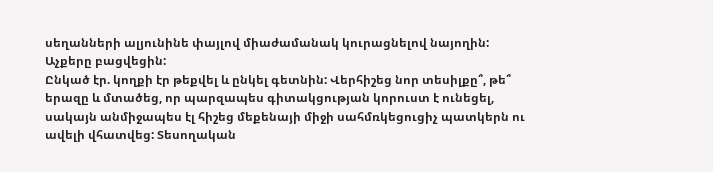սեղանների ալյունինե փայլով միաժամանակ կուրացնելով նայողին:
Աչքերը բացվեցին:
Ընկած էր. կողքի էր թեքվել և ընկել գետնին: Վերհիշեց նոր տեսիլքը՞, թե՞ երազը և մտածեց, որ պարզապես գիտակցության կորուստ է ունեցել, սակայն անմիջապես էլ հիշեց մեքենայի միջի սահմռկեցուցիչ պատկերն ու ավելի վհատվեց: Տեսողական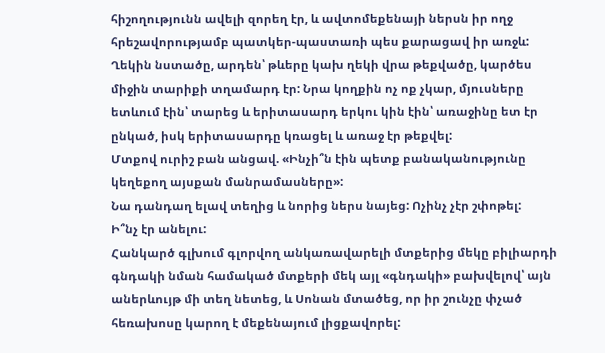հիշողությունն ավելի զորեղ էր, և ավտոմեքենայի ներսն իր ողջ հրեշավորությամբ պատկեր-պաստառի պես քարացավ իր առջև:
Ղեկին նստածը, արդեն՝ թևերը կախ ղեկի վրա թեքվածը, կարծես միջին տարիքի տղամարդ էր: Նրա կողքին ոչ ոք չկար, մյուսները ետևում էին՝ տարեց և երիտասարդ երկու կին էին՝ առաջինը ետ էր ընկած, իսկ երիտասարդը կռացել և առաջ էր թեքվել:
Մտքով ուրիշ բան անցավ. «Ինչի՞ն էին պետք բանականությունը կեղեքող այսքան մանրամասները»:
Նա դանդաղ ելավ տեղից և նորից ներս նայեց: Ոչինչ չէր շփոթել:
Ի՞նչ էր անելու:
Հանկարծ գլխում գլորվող անկառավարելի մտքերից մեկը բիլիարդի գնդակի նման համակած մտքերի մեկ այլ «գնդակի» բախվելով՝ այն աներևույթ մի տեղ նետեց, և Սոնան մտածեց, որ իր շունչը փչած հեռախոսը կարող է մեքենայում լիցքավորել: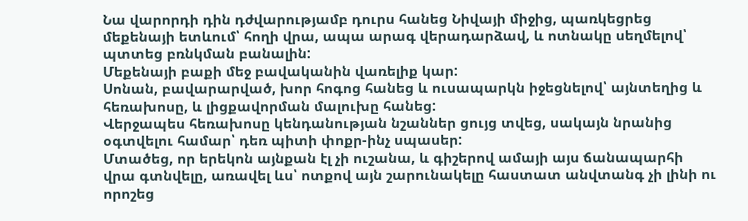Նա վարորդի դին դժվարությամբ դուրս հանեց Նիվայի միջից, պառկեցրեց մեքենայի ետևում՝ հողի վրա, ապա արագ վերադարձավ, և ոտնակը սեղմելով՝ պտտեց բռնկման բանալին:
Մեքենայի բաքի մեջ բավականին վառելիք կար:
Սոնան, բավարարված, խոր հոգոց հանեց և ուսապարկն իջեցնելով՝ այնտեղից և հեռախոսը, և լիցքավորման մալուխը հանեց:
Վերջապես հեռախոսը կենդանության նշաններ ցույց տվեց, սակայն նրանից օգտվելու համար՝ դեռ պիտի փոքր-ինչ սպասեր:
Մտածեց, որ երեկոն այնքան էլ չի ուշանա, և գիշերով ամայի այս ճանապարհի վրա գտնվելը, առավել ևս՝ ոտքով այն շարունակելը հաստատ անվտանգ չի լինի ու որոշեց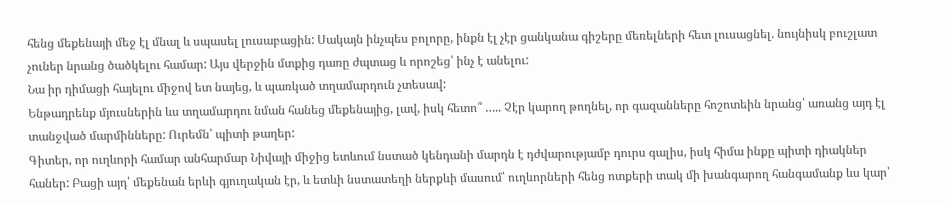հենց մեքենայի մեջ էլ մնալ և սպասել լուսաբացին: Սակայն ինչպես բոլորը, ինքն էլ չէր ցանկանա գիշերը մեռելների հետ լուսացնել. նույնիսկ բուշլատ չուներ նրանց ծածկելու համար: Այս վերջին մտքից դառը ժպտաց և որոշեց՝ ինչ է անելու:
Նա իր դիմացի հայելու միջով ետ նայեց, և պառկած տղամարդուն չտեսավ:
Ենթադրենք մյուսներին ևս տղամարդու նման հանեց մեքենայից, լավ, իսկ հետո՞ ….. Չէր կարող թողնել, որ գազանները հոշոտեին նրանց՝ առանց այդ էլ տանջված մարմինները: Ուրեմն՝ պիտի թաղեր:
Գիտեր, որ ուղևորի համար անհարմար Նիվայի միջից ետևում նստած կենդանի մարդն է դժվարությամբ դուրս գալիս, իսկ հիմա ինքը պիտի դիակներ հաներ: Բացի այդ՝ մեքենան երևի գյուղական էր, և ետևի նստատեղի ներքևի մասում՝ ուղևորների հենց ոտքերի տակ մի խանգարող հանգամանք ևս կար՝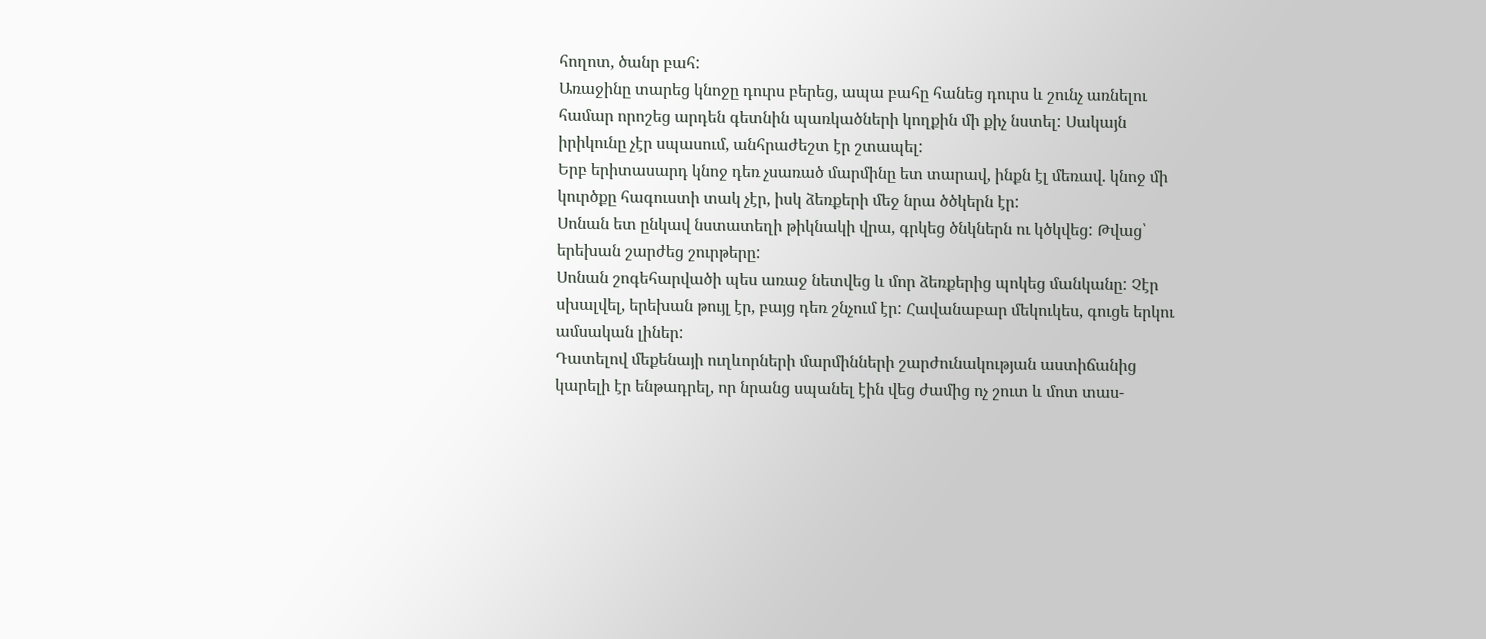հողոտ, ծանր բահ:
Առաջինը տարեց կնոջը դուրս բերեց, ապա բահը հանեց դուրս և շունչ առնելու համար որոշեց արդեն գետնին պառկածների կողքին մի քիչ նստել: Սակայն իրիկունը չէր սպասում, անհրաժեշտ էր շտապել:
Երբ երիտասարդ կնոջ դեռ չսառած մարմինը ետ տարավ, ինքն էլ մեռավ. կնոջ մի կուրծքը հագուստի տակ չէր, իսկ ձեռքերի մեջ նրա ծծկերն էր:
Սոնան ետ ընկավ նստատեղի թիկնակի վրա, գրկեց ծնկներն ու կծկվեց: Թվաց՝ երեխան շարժեց շուրթերը:
Սոնան շոգեհարվածի պես առաջ նետվեց և մոր ձեռքերից պոկեց մանկանը: Չէր սխալվել, երեխան թույլ էր, բայց դեռ շնչում էր: Հավանաբար մեկուկես, գուցե երկու ամսական լիներ:
Դատելով մեքենայի ուղևորների մարմինների շարժունակության աստիճանից կարելի էր ենթադրել, որ նրանց սպանել էին վեց ժամից ոչ շուտ և մոտ տաս-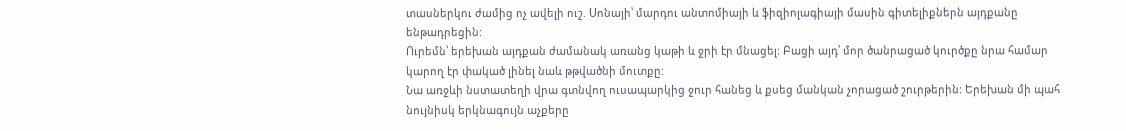տասներկու ժամից ոչ ավելի ուշ. Սոնայի՝ մարդու անտոմիայի և ֆիզիոլագիայի մասին գիտելիքներն այդքանը ենթադրեցին:
Ուրեմն՝ երեխան այդքան ժամանակ առանց կաթի և ջրի էր մնացել: Բացի այդ՝ մոր ծանրացած կուրծքը նրա համար կարող էր փակած լինել նաև թթվածնի մուտքը:
Նա առջևի նստատեղի վրա գտնվող ուսապարկից ջուր հանեց և քսեց մանկան չորացած շուրթերին: Երեխան մի պահ նույնիսկ երկնագույն աչքերը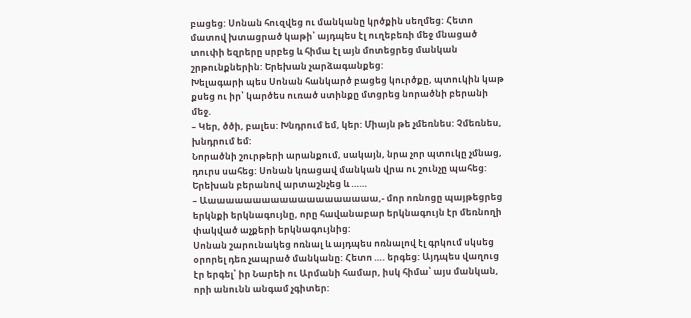բացեց: Սոնան հուզվեց ու մանկանը կրծքին սեղմեց: Հետո մատով խտացրած կաթի՝ այդպես էլ ուղեբեռի մեջ մնացած տուփի եզրերը սրբեց և հիմա էլ այն մոտեցրեց մանկան շրթունքներին: Երեխան չարձագանքեց:
Խելագարի պես Սոնան հանկարծ բացեց կուրծքը, պտուկին կաթ քսեց ու իր՝ կարծես ուռած ստինքը մտցրեց նորածնի բերանի մեջ.
– Կեր, ծծի, բալես: Խնդրում եմ, կեր: Միայն թե չմեռնես: Չմեռնես, խնդրում եմ:
Նորածնի շուրթերի արանքում, սակայն, նրա չոր պտուկը չմնաց, դուրս սահեց: Սոնան կռացավ մանկան վրա ու շունչը պահեց:
Երեխան բերանով արտաշնչեց և ……
– Աաաաաաաաաաաաաաաաաաաա,- մոր ոռնոցը պայթեցրեց երկնքի երկնագույնը, որը հավանաբար երկնագույն էր մեռնողի փակված աչքերի երկնագույնից:
Սոնան շարունակեց ոռնալ և այդպես ոռնալով էլ գրկում սկսեց օրորել դեռ չապրած մանկանը: Հետո …. երգեց: Այդպես վաղուց էր երգել՝ իր Նարեի ու Արմանի համար, իսկ հիմա՝ այս մանկան, որի անունն անգամ չգիտեր: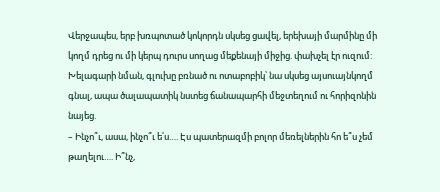Վերջապես, երբ խռպոտած կոկորդն սկսեց ցավել, երեխայի մարմինը մի կողմ դրեց ու մի կերպ դուրս սողաց մեքենայի միջից. փախչել էր ուզում: Խելագարի նման, գլուխը բռնած ու ոտաբոբիկ՝ նա սկսեց այսուայնկողմ գնալ, ապա ծալապատիկ նստեց ճանապարհի մեջտեղում ու հորիզոնին նայեց.
– Ինչո՞ւ, ասա, ինչո՞ւ ե՛ս…. Էս պատերազմի բոլոր մեռելներին հո ե՞ս չեմ թաղելու…. Ի՞նչ,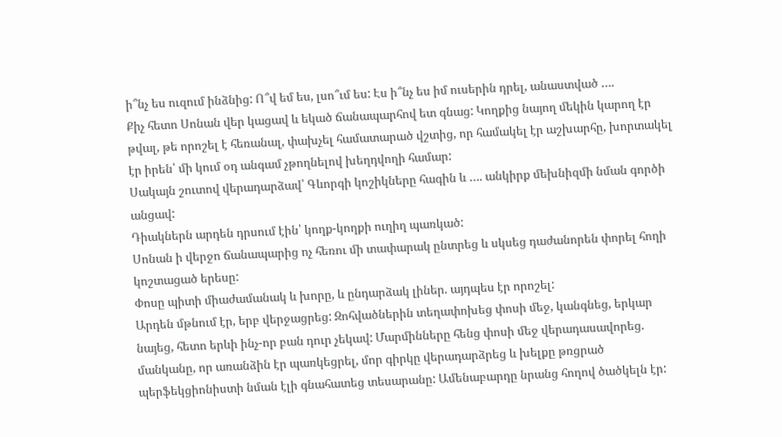ի՞նչ ես ուզում ինձնից: Ո՞վ եմ ես, լսո՞ւմ ես: Էս ի՞նչ ես իմ ուսերին դրել, անաստված ….
Քիչ հետո Սոնան վեր կացավ և եկած ճանապարհով ետ գնաց: Կողքից նայող մեկին կարող էր թվալ, թե որոշել է հեռանալ, փախչել համատարած վշտից, որ համակել էր աշխարհը, խորտակել էր իրեն՝ մի կում օդ անգամ չթողնելով խեղդվողի համար:
Սակայն շուտով վերադարձավ՝ Գևորգի կոշիկները հագին և …. անկիրք մեխնիզմի նման գործի անցավ:
Դիակներն արդեն դրսում էին՝ կողք-կողքի ուղիղ պառկած:
Սոնան ի վերջո ճանապարից ոչ հեռու մի տափարակ ընտրեց և սկսեց դաժանորեն փորել հողի կոշտացած երեսը:
Փոսը պիտի միաժամանակ և խորը, և ընդարձակ լիներ. այդպես էր որոշել:
Արդեն մթնում էր, երբ վերջացրեց: Զոհվածներին տեղափոխեց փոսի մեջ, կանգնեց, երկար նայեց, հետո երևի ինչ-որ բան դուր չեկավ: Մարմինները հենց փոսի մեջ վերադասավորեց. մանկանը, որ առանձին էր պառկեցրել, մոր գիրկը վերադարձրեց և խելքը թռցրած պերֆեկցիոնիստի նման էլի գնահատեց տեսարանը: Ամենաբարդը նրանց հողով ծածկելն էր: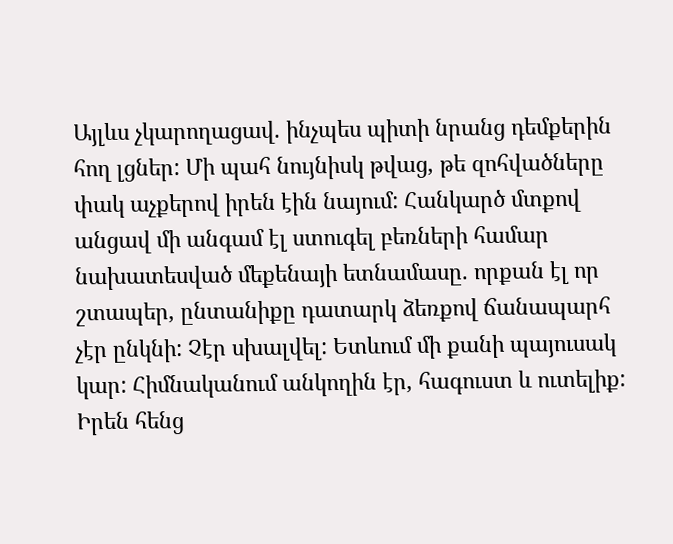Այլևս չկարողացավ. ինչպես պիտի նրանց դեմքերին հող լցներ: Մի պահ նույնիսկ թվաց, թե զոհվածները փակ աչքերով իրեն էին նայում: Հանկարծ մտքով անցավ մի անգամ էլ ստուգել բեռների համար նախատեսված մեքենայի ետնամասը. որքան էլ որ շտապեր, ընտանիքը դատարկ ձեռքով ճանապարհ չէր ընկնի: Չէր սխալվել: Ետևում մի քանի պայուսակ կար: Հիմնականում անկողին էր, հագուստ և ուտելիք: Իրեն հենց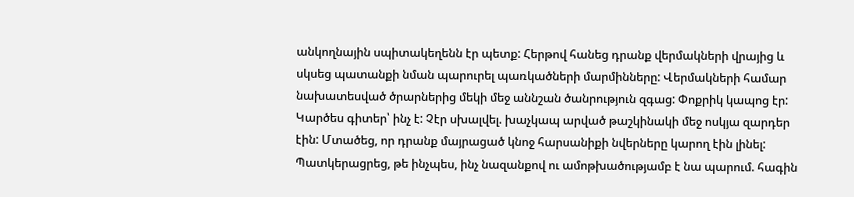անկողնային սպիտակեղենն էր պետք: Հերթով հանեց դրանք վերմակների վրայից և սկսեց պատանքի նման պարուրել պառկածների մարմինները: Վերմակների համար նախատեսված ծրարներից մեկի մեջ աննշան ծանրություն զգաց: Փոքրիկ կապոց էր: Կարծես գիտեր՝ ինչ է: Չէր սխալվել. խաչկապ արված թաշկինակի մեջ ոսկյա զարդեր էին: Մտածեց, որ դրանք մայրացած կնոջ հարսանիքի նվերները կարող էին լինել: Պատկերացրեց, թե ինչպես, ինչ նազանքով ու ամոթխածությամբ է նա պարում. հագին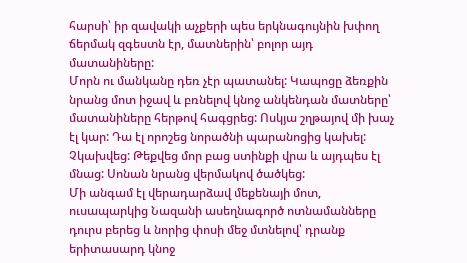հարսի՝ իր զավակի աչքերի պես երկնագույնին խփող ճերմակ զգեստն էր, մատներին՝ բոլոր այդ մատանիները:
Մորն ու մանկանը դեռ չէր պատանել: Կապոցը ձեռքին նրանց մոտ իջավ և բռնելով կնոջ անկենդան մատները՝ մատանիները հերթով հագցրեց: Ոսկյա շղթայով մի խաչ էլ կար: Դա էլ որոշեց նորածնի պարանոցից կախել: Չկախվեց: Թեքվեց մոր բաց ստինքի վրա և այդպես էլ մնաց: Սոնան նրանց վերմակով ծածկեց:
Մի անգամ էլ վերադարձավ մեքենայի մոտ, ուսապարկից Նազանի ասեղնագործ ոտնամանները դուրս բերեց և նորից փոսի մեջ մտնելով՝ դրանք երիտասարդ կնոջ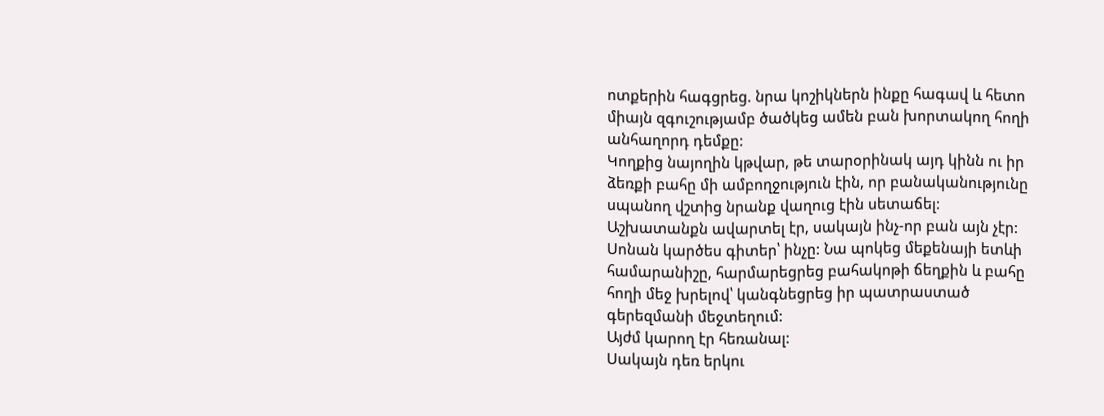ոտքերին հագցրեց. նրա կոշիկներն ինքը հագավ և հետո միայն զգուշությամբ ծածկեց ամեն բան խորտակող հողի անհաղորդ դեմքը:
Կողքից նայողին կթվար, թե տարօրինակ այդ կինն ու իր ձեռքի բահը մի ամբողջություն էին, որ բանականությունը սպանող վշտից նրանք վաղուց էին սետաճել:
Աշխատանքն ավարտել էր, սակայն ինչ-որ բան այն չէր:
Սոնան կարծես գիտեր՝ ինչը: Նա պոկեց մեքենայի ետևի համարանիշը, հարմարեցրեց բահակոթի ճեղքին և բահը հողի մեջ խրելով՝ կանգնեցրեց իր պատրաստած գերեզմանի մեջտեղում:
Այժմ կարող էր հեռանալ:
Սակայն դեռ երկու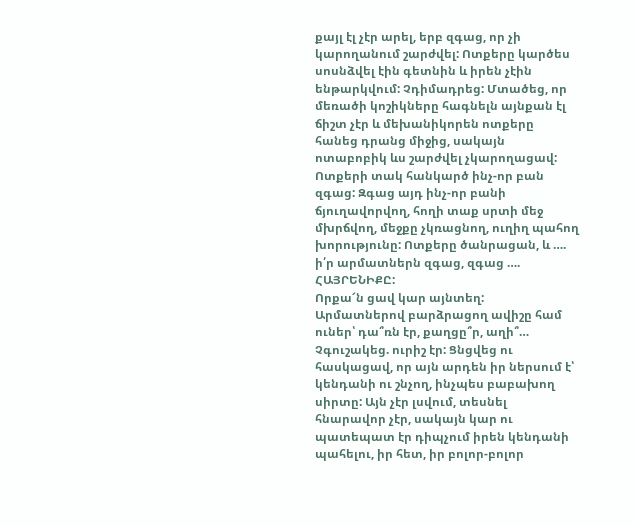քայլ էլ չէր արել, երբ զգաց, որ չի կարողանում շարժվել: Ոտքերը կարծես սոսնձվել էին գետնին և իրեն չէին ենթարկվում: Չդիմադրեց: Մտածեց, որ մեռածի կոշիկները հագնելն այնքան էլ ճիշտ չէր և մեխանիկորեն ոտքերը հանեց դրանց միջից, սակայն ոտաբոբիկ ևս շարժվել չկարողացավ: Ոտքերի տակ հանկարծ ինչ-որ բան զգաց: Զգաց այդ ինչ-որ բանի ճյուղավորվող, հողի տաք սրտի մեջ մխրճվող, մեջքը չկռացնող, ուղիղ պահող խորությունը: Ոտքերը ծանրացան, և …. ի՛ր արմատներն զգաց, զգաց …. ՀԱՅՐԵՆԻՔԸ:
Որքա՜ն ցավ կար այնտեղ:
Արմատներով բարձրացող ավիշը համ ուներ՝ դա՞ռն էր, քաղցը՞ր, աղի՞… Չգուշակեց. ուրիշ էր: Ցնցվեց ու հասկացավ, որ այն արդեն իր ներսում է՝ կենդանի ու շնչող, ինչպես բաբախող սիրտը: Այն չէր լսվում, տեսնել հնարավոր չէր, սակայն կար ու պատեպատ էր դիպչում իրեն կենդանի պահելու, իր հետ, իր բոլոր-բոլոր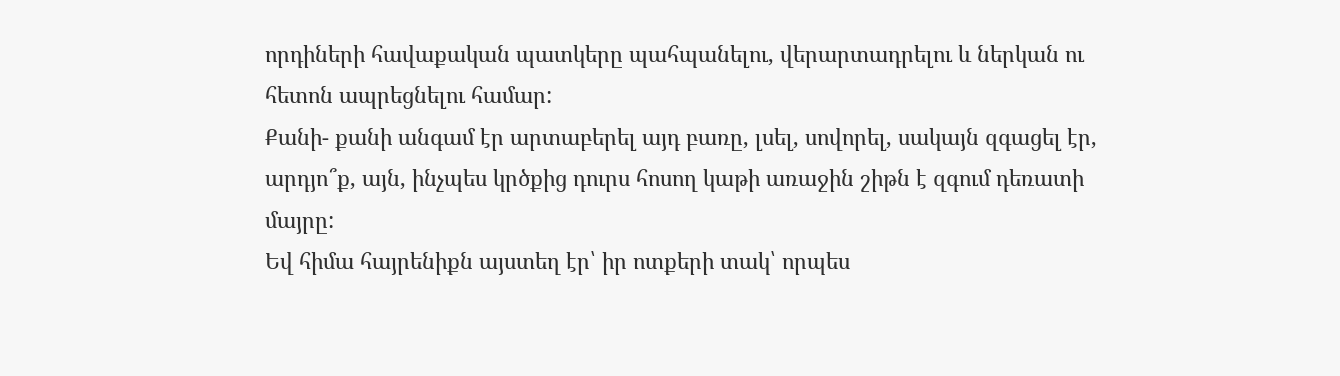որդիների հավաքական պատկերը պահպանելու, վերարտադրելու և ներկան ու հետոն ապրեցնելու համար:
Քանի- քանի անգամ էր արտաբերել այդ բառը, լսել, սովորել, սակայն զգացել էր, արդյո՞ք, այն, ինչպես կրծքից դուրս հոսող կաթի առաջին շիթն է զգում դեռատի մայրը:
Եվ հիմա հայրենիքն այստեղ էր՝ իր ոտքերի տակ՝ որպես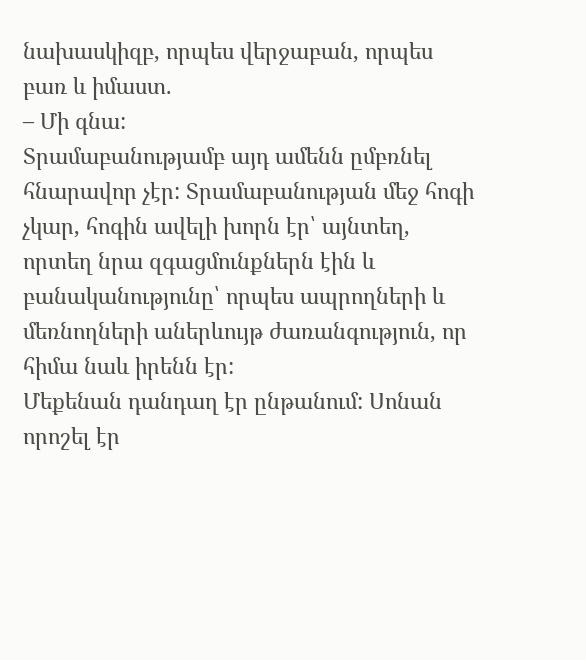նախասկիզբ, որպես վերջաբան, որպես բառ և իմաստ.
– Մի գնա:
Տրամաբանությամբ այդ ամենն ըմբռնել հնարավոր չէր: Տրամաբանության մեջ հոգի չկար, հոգին ավելի խորն էր՝ այնտեղ, որտեղ նրա զգացմունքներն էին և բանականությունը՝ որպես ապրողների և մեռնողների աներևույթ ժառանգություն, որ հիմա նաև իրենն էր:
Մեքենան դանդաղ էր ընթանում: Սոնան որոշել էր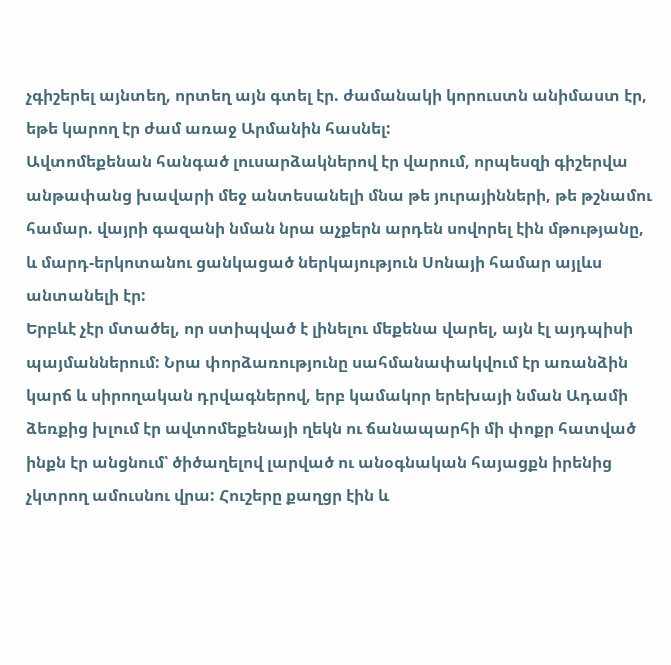չգիշերել այնտեղ, որտեղ այն գտել էր. ժամանակի կորուստն անիմաստ էր, եթե կարող էր ժամ առաջ Արմանին հասնել:
Ավտոմեքենան հանգած լուսարձակներով էր վարում, որպեսզի գիշերվա անթափանց խավարի մեջ անտեսանելի մնա թե յուրայինների, թե թշնամու համար. վայրի գազանի նման նրա աչքերն արդեն սովորել էին մթությանը, և մարդ-երկոտանու ցանկացած ներկայություն Սոնայի համար այլևս անտանելի էր:
Երբևէ չէր մտածել, որ ստիպված է լինելու մեքենա վարել, այն էլ այդպիսի պայմաններում: Նրա փորձառությունը սահմանափակվում էր առանձին կարճ և սիրողական դրվագներով, երբ կամակոր երեխայի նման Ադամի ձեռքից խլում էր ավտոմեքենայի ղեկն ու ճանապարհի մի փոքր հատված ինքն էր անցնում՝ ծիծաղելով լարված ու անօգնական հայացքն իրենից չկտրող ամուսնու վրա: Հուշերը քաղցր էին և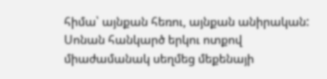հիմա՝ այնքան հեռու, այնքան անիրական:
Սոնան հանկարծ երկու ոտքով միաժամանակ սեղմեց մեքենայի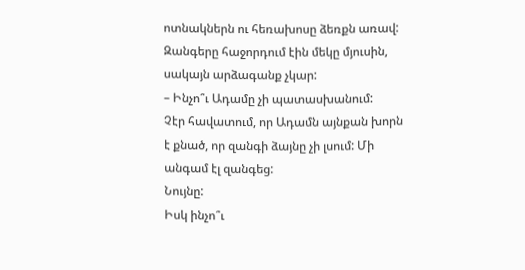ոտնակներն ու հեռախոսը ձեռքն առավ:
Զանգերը հաջորդում էին մեկը մյուսին, սակայն արձագանք չկար:
– Ինչո՞ւ Ադամը չի պատասխանում:
Չէր հավատում, որ Ադամն այնքան խորն է քնած, որ զանգի ձայնը չի լսում: Մի անգամ էլ զանգեց:
Նույնը:
Իսկ ինչո՞ւ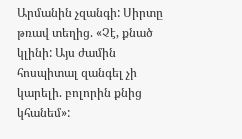Արմանին չզանգի: Սիրտը թռավ տեղից. «Չէ, քնած կլինի: Այս ժամին հոսպիտալ զանգել չի կարելի. բոլորին քնից կհանեմ»: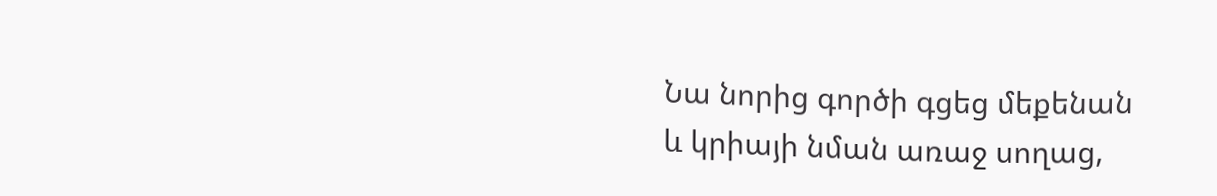Նա նորից գործի գցեց մեքենան և կրիայի նման առաջ սողաց,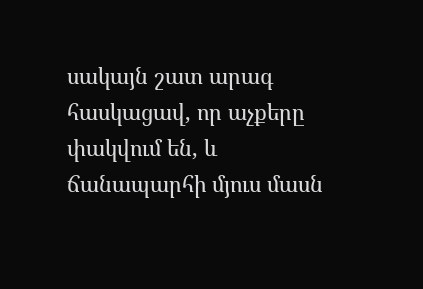սակայն շատ արագ հասկացավ, որ աչքերը փակվում են, և ճանապարհի մյուս մասն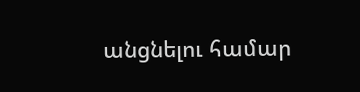անցնելու համար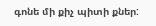գոնե մի քիչ պիտի քներ: